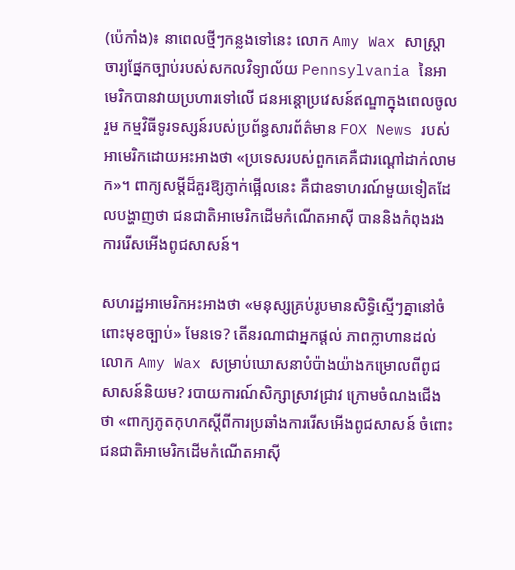(ប៉េកាំង)៖ នាពេលថ្មីៗកន្លងទៅនេះ លោក Amy Wax សាស្ត្រាចារ្យផ្នែកច្បាប់របស់សកលវិទ្យាល័យ Pennsylvania នៃអាមេរិកបានវាយប្រហារទៅលើ ជនអន្តោប្រវេសន៍ឥណ្ឌាក្នុងពេលចូលរួម កម្មវិធីទូរទស្សន៍របស់ប្រព័ន្ធសារព័ត៌មាន FOX News របស់អាមេរិកដោយអះអាងថា «ប្រទេសរបស់ពួកគេគឺជារណ្តៅដាក់លាមក»។ ពាក្យសម្តីដ៏គួរឱ្យភ្ញាក់ផ្អើលនេះ គឺជាឧទាហរណ៍មួយទៀតដែលបង្ហាញថា ជនជាតិអាមេរិកដើមកំណើតអាស៊ី បាននិងកំពុងរងការរើសអើងពូជសាសន៍។

សហរដ្ឋអាមេរិកអះអាងថា «មនុស្សគ្រប់រូបមានសិទ្ធិស្មើៗគ្នានៅចំពោះមុខច្បាប់» មែនទេ? តើនរណាជាអ្នកផ្តល់ ភាពក្លាហានដល់លោក Amy Wax សម្រាប់ឃោសនាបំប៉ាងយ៉ាងកម្រោលពីពូជសាសន៍និយម? របាយការណ៍សិក្សាស្រាវជ្រាវ ក្រោមចំណងជើងថា «ពាក្យភូតកុហកស្តីពីការប្រឆាំងការរើសអើងពូជសាសន៍ ចំពោះជនជាតិអាមេរិកដើមកំណើតអាស៊ី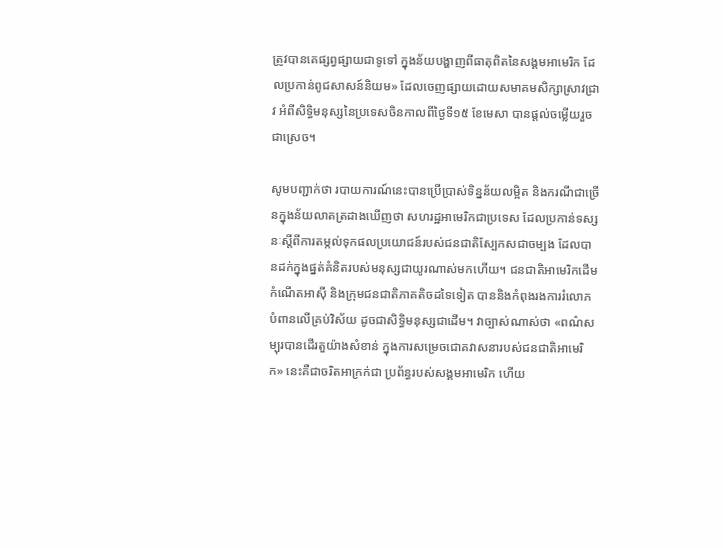ត្រូវបានគេផ្សព្វផ្សាយជាទូទៅ ក្នុងន័យបង្ហាញពីធាតុពិតនៃសង្គមអាមេរិក ដែលប្រកាន់ពូជសាសន៍និយម» ដែលចេញផ្សាយដោយសមាគមសិក្សាស្រាវជ្រាវ អំពីសិទ្ធិមនុស្សនៃប្រទេសចិនកាលពីថៃ្ងទី១៥ ខែមេសា បានផ្តល់ចម្លើយរួចជាស្រេច។

សូមបញ្ជាក់ថា របាយការណ៍នេះបានប្រើប្រាស់ទិន្នន័យលម្អិត និងករណីជាច្រើនក្នុងន័យលាតត្រដាងឃើញថា សហរដ្ឋអាមេរិកជាប្រទេស ដែលប្រកាន់ទស្សនៈស្តីពីការតម្កល់ទុកផលប្រយោជន៍របស់ជនជាតិស្បែកសជាចម្បង ដែលបានដក់ក្នុងផ្នត់គំនិតរបស់មនុស្សជាយូរណាស់មកហើយ។ ជនជាតិអាមេរិកដើមកំណើតអាស៊ី និងក្រុមជនជាតិភាគតិចដទៃទៀត បាននិងកំពុងរងការរំលោភបំពានលើគ្រប់វិស័យ ដូចជាសិទ្ធិមនុស្សជាដើម។ វាច្បាស់ណាស់ថា «ពណ៌សម្បុរបានដើរតួយ៉ាងសំខាន់ ក្នុងការសម្រេចជោគវាសនារបស់ជនជាតិអាមេរិក» នេះគឺជាចរិតអាក្រក់ជា ប្រព័ន្ធរបស់សង្គមអាមេរិក ហើយ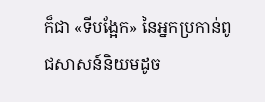ក៏ជា «ទីបង្អែក» នៃអ្នកប្រកាន់ពូជសាសន៍និយមដូច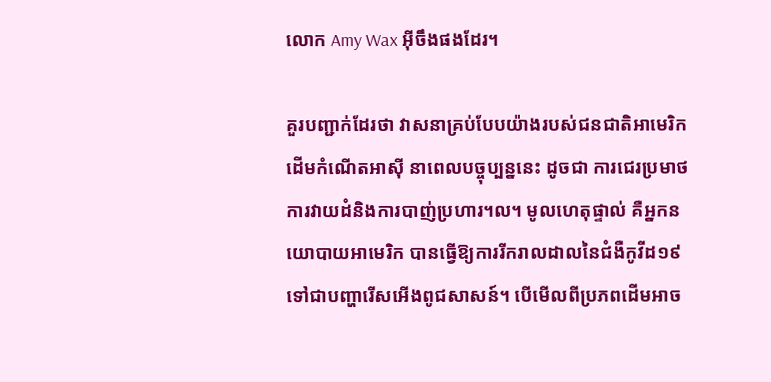លោក Amy Wax អ៊ីចឹងផងដែរ។

គួរបញ្ជាក់ដែរថា វាសនាគ្រប់បែបយ៉ាងរបស់ជនជាតិអាមេរិកដើមកំណើតអាស៊ី នាពេលបច្ចុប្បន្ននេះ ដូចជា ការជេរប្រមាថ ការវាយដំនិងការបាញ់ប្រហារ។ល។ មូលហេតុផ្ទាល់ គឺអ្នកនយោបាយអាមេរិក បានធ្វើឱ្យការរីករាលដាលនៃជំងឺកូវីដ១៩ ទៅជាបញ្ហារើសអើងពូជសាសន៍។ បើមើលពីប្រភពដើមអាច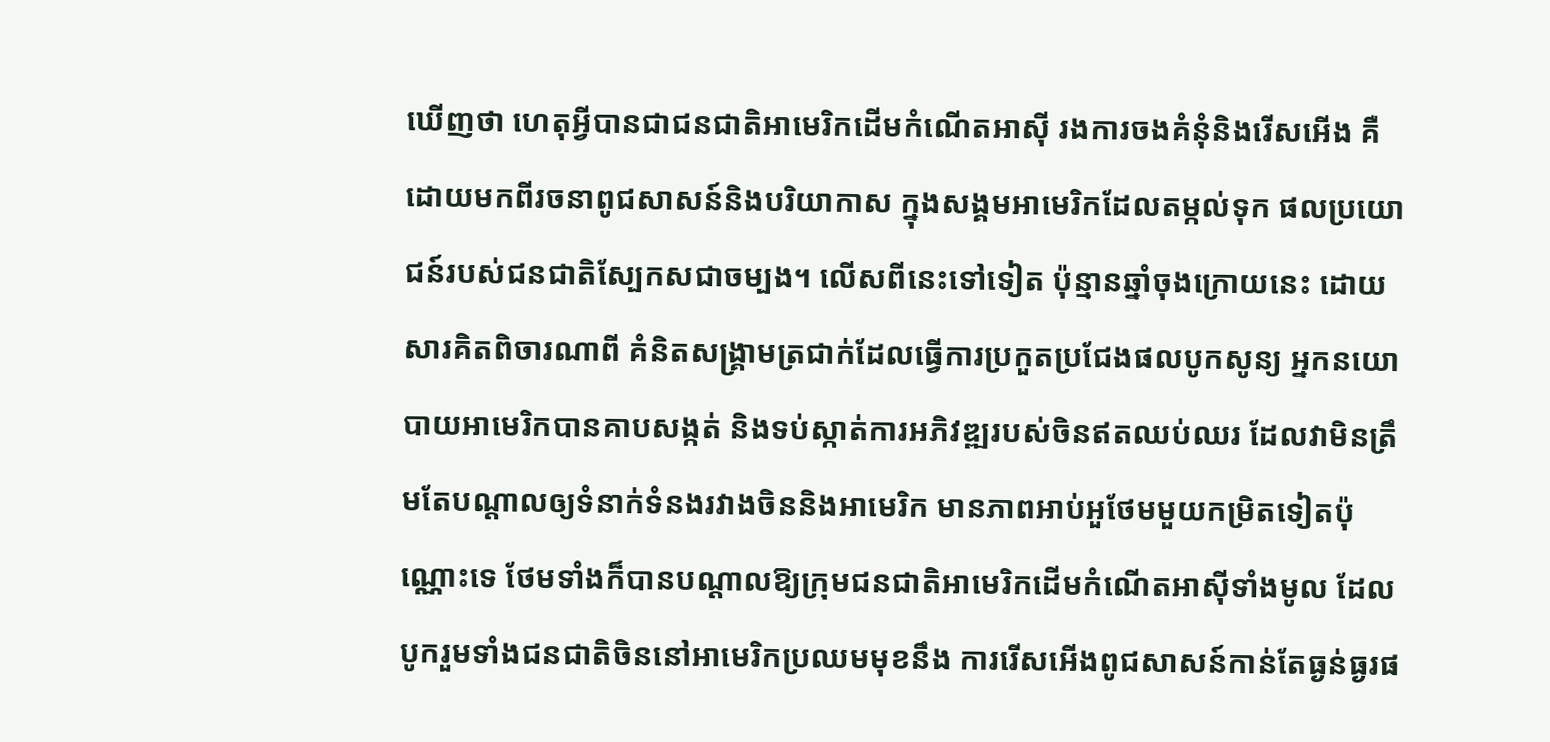ឃើញថា ហេតុអ្វីបានជាជនជាតិអាមេរិកដើមកំណើតអាស៊ី រងការចងគំនុំនិងរើសអើង គឺដោយមកពីរចនាពូជសាសន៍និងបរិយាកាស ក្នុងសង្គមអាមេរិកដែលតម្កល់ទុក ផលប្រយោជន៍របស់ជនជាតិស្បែកសជាចម្បង។ លើសពីនេះទៅទៀត ប៉ុន្មានឆ្នាំចុងក្រោយនេះ ដោយសារគិតពិចារណាពី គំនិតសង្គ្រាមត្រជាក់ដែលធ្វើការប្រកួតប្រជែងផលបូកសូន្យ អ្នកនយោបាយអាមេរិកបានគាបសង្កត់ និងទប់ស្កាត់ការអភិវឌ្ឍរបស់ចិនឥតឈប់ឈរ ដែលវាមិនត្រឹមតែបណ្តាលឲ្យទំនាក់ទំនងរវាងចិននិងអាមេរិក មានភាពអាប់អួថែមមួយកម្រិតទៀតប៉ុណ្ណោះទេ ថែមទាំងក៏បានបណ្តាលឱ្យក្រុមជនជាតិអាមេរិកដើមកំណើតអាស៊ីទាំងមូល ដែលបូករួមទាំងជនជាតិចិននៅអាមេរិកប្រឈមមុខនឹង ការរើសអើងពូជសាសន៍កាន់តែធ្ងន់ធ្ងរផ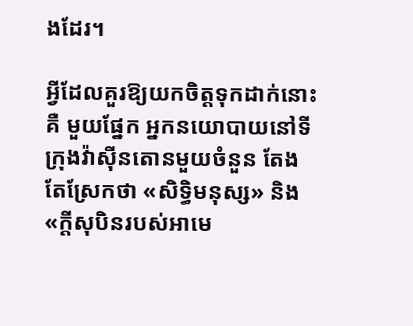ងដែរ។

អ្វីដែលគួរឱ្យយកចិត្តទុកដាក់នោះគឺ មួយផ្នែក អ្នកនយោបាយនៅទីក្រុងវ៉ាស៊ីនតោនមួយចំនួន តែងតែស្រែកថា «សិទ្ធិមនុស្ស» និង «ក្តីសុបិនរបស់អាមេ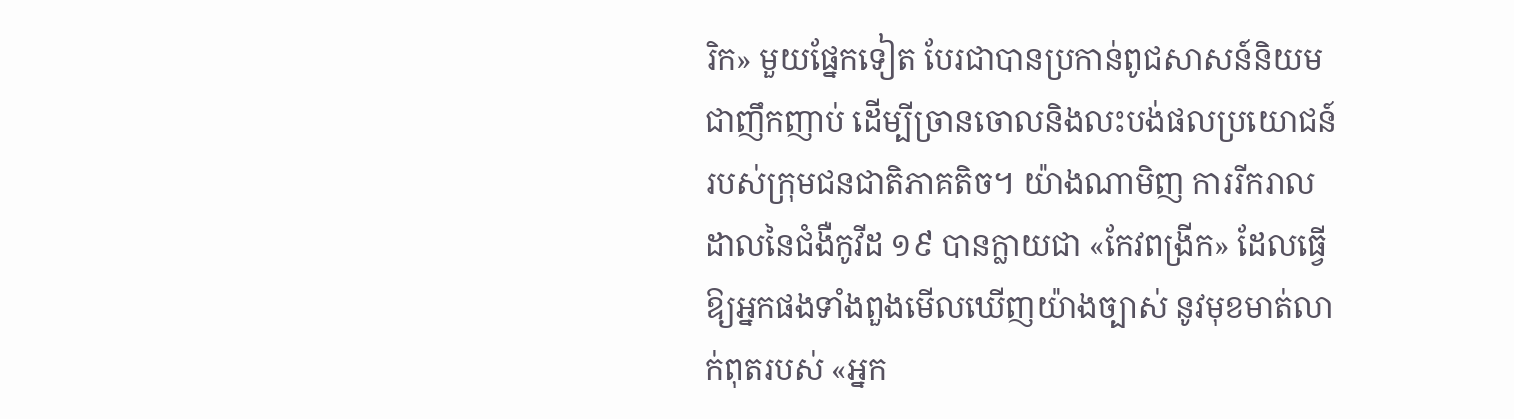រិក» មួយផ្នែកទៀត បែរជាបានប្រកាន់ពូជសាសន៍និយមជាញឹកញាប់ ដើម្បីច្រានចោលនិងលះបង់ផលប្រយោជន៍ របស់ក្រុមជនជាតិភាគតិច។ យ៉ាងណាមិញ ការរីករាលដាលនៃជំងឺកូវីដ ១៩ បានក្លាយជា «កែវពង្រីក» ដែលធ្វើឱ្យអ្នកផងទាំងពួងមើលឃើញយ៉ាងច្បាស់ នូវមុខមាត់លាក់ពុតរបស់ «អ្នក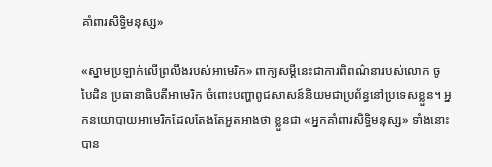គាំពារសិទ្ធិមនុស្ស»

«ស្នាមប្រឡាក់លើព្រលឹងរបស់អាមេរិក» ពាក្យសម្តីនេះជាការពិពណ៌នារបស់លោក ចូ បៃដិន ប្រធានាធិបតីអាមេរិក ចំពោះបញ្ហាពូជសាសន៍និយមជាប្រព័ន្ធនៅប្រទេសខ្លួន។ អ្នកនយោបាយអាមេរិកដែលតែងតែអួតអាងថា ខ្លួនជា «អ្នកគាំពារសិទ្ធិមនុស្ស» ទាំងនោះ បាន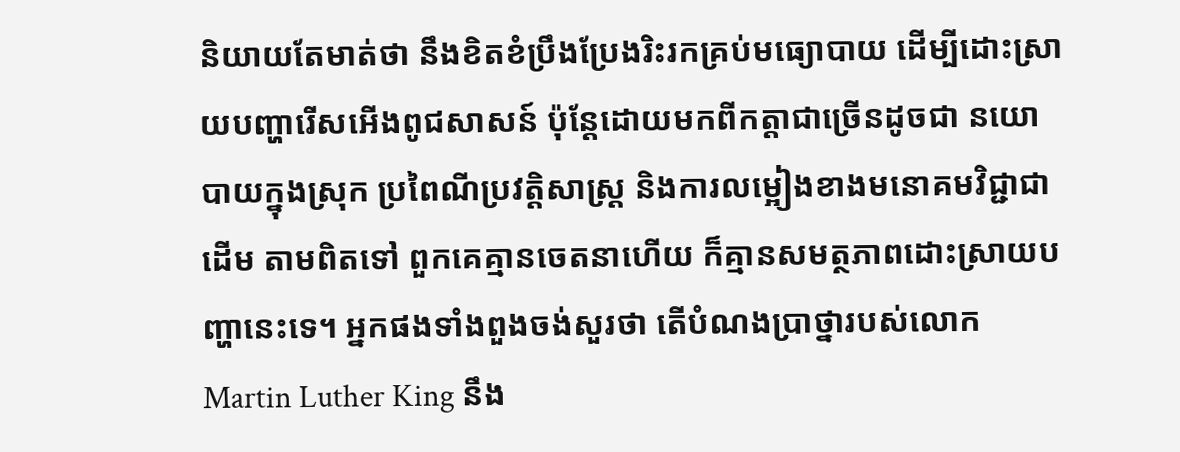និយាយតែមាត់ថា នឹងខិតខំប្រឹងប្រែងរិះរកគ្រប់មធ្យោបាយ ដើម្បីដោះស្រាយបញ្ហារើសអើងពូជសាសន៍ ប៉ុន្តែដោយមកពីកត្តាជាច្រើនដូចជា នយោបាយក្នុងស្រុក ប្រពៃណីប្រវត្តិសាស្ត្រ និងការលម្អៀងខាងមនោគមវិជ្ជាជាដើម តាមពិតទៅ ពួកគេគ្មានចេតនាហើយ ក៏គ្មានសមត្ថភាពដោះស្រាយបញ្ហានេះទេ។ អ្នកផងទាំងពួងចង់សួរថា តើបំណងប្រាថ្នារបស់លោក Martin Luther King នឹង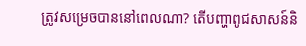ត្រូវសម្រេចបាននៅពេលណា? តើបញ្ហាពូជសាសន៍និ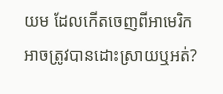យម ដែលកើតចេញពីអាមេរិកអាចត្រូវបានដោះស្រាយឬអត់?